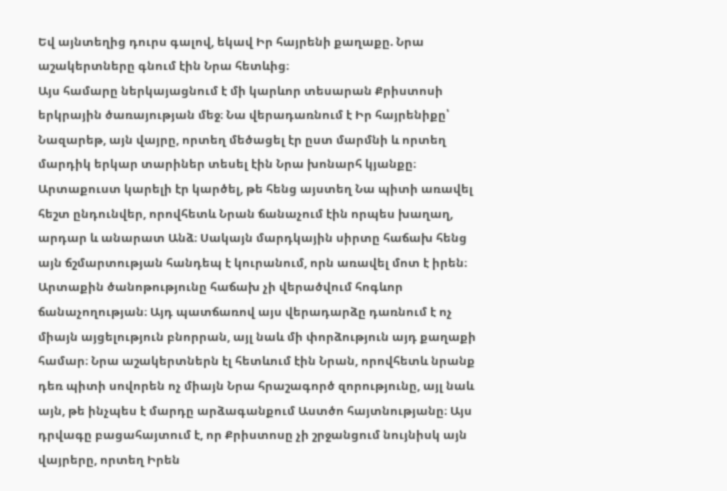Եվ այնտեղից դուրս գալով, եկավ Իր հայրենի քաղաքը. Նրա աշակերտները գնում էին Նրա հետևից։
Այս համարը ներկայացնում է մի կարևոր տեսարան Քրիստոսի երկրային ծառայության մեջ։ Նա վերադառնում է Իր հայրենիքը՝ Նազարեթ, այն վայրը, որտեղ մեծացել էր ըստ մարմնի և որտեղ մարդիկ երկար տարիներ տեսել էին Նրա խոնարհ կյանքը։ Արտաքուստ կարելի էր կարծել, թե հենց այստեղ Նա պիտի առավել հեշտ ընդունվեր, որովհետև Նրան ճանաչում էին որպես խաղաղ, արդար և անարատ Անձ։ Սակայն մարդկային սիրտը հաճախ հենց այն ճշմարտության հանդեպ է կուրանում, որն առավել մոտ է իրեն։ Արտաքին ծանոթությունը հաճախ չի վերածվում հոգևոր ճանաչողության։ Այդ պատճառով այս վերադարձը դառնում է ոչ միայն այցելություն բնորրան, այլ նաև մի փորձություն այդ քաղաքի համար։ Նրա աշակերտներն էլ հետևում էին Նրան, որովհետև նրանք դեռ պիտի սովորեն ոչ միայն Նրա հրաշագործ զորությունը, այլ նաև այն, թե ինչպես է մարդը արձագանքում Աստծո հայտնությանը։ Այս դրվագը բացահայտում է, որ Քրիստոսը չի շրջանցում նույնիսկ այն վայրերը, որտեղ Իրեն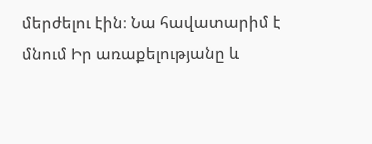մերժելու էին։ Նա հավատարիմ է մնում Իր առաքելությանը և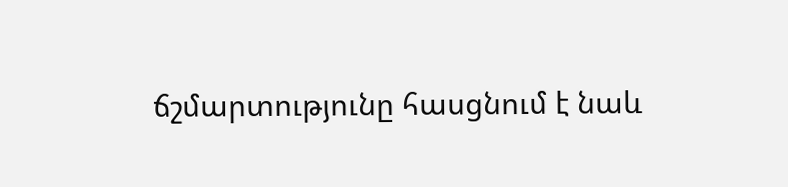ճշմարտությունը հասցնում է նաև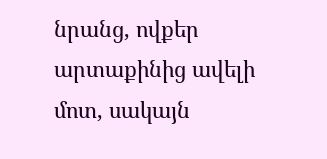նրանց, ովքեր արտաքինից ավելի մոտ, սակայն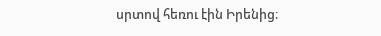սրտով հեռու էին Իրենից։